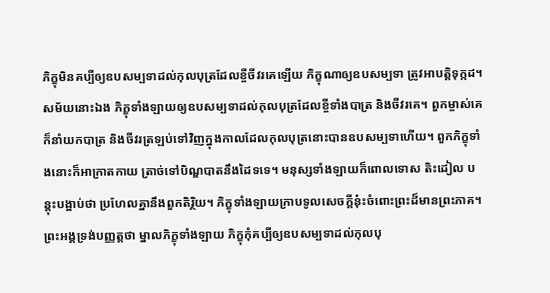ភិក្ខុមិនគប្បីឲ្យឧបសម្បទាដល់កុលបុត្រដែលខ្ចីចីវរគេឡើយ ភិក្ខុណាឲ្យឧបសម្បទា ត្រូវអាបត្តិទុក្កដ។ សម័យនោះឯង ភិក្ខុទាំងឡាយឲ្យឧបសម្បទាដល់កុលបុត្រដែលខ្ចីទាំងបាត្រ និងចីវរគេ។ ពួកម្ចាស់គេក៏នាំយកបាត្រ និងចីវរត្រឡប់ទៅវិញក្នុងកាលដែលកុលបុត្រនោះបានឧបសម្បទាហើយ។ ពួកភិក្ខុទាំងនោះក៏អាក្រាតកាយ ត្រាច់ទៅបិណ្ឌបាតនឹងដៃទទេ។ មនុស្សទាំងឡាយក៏ពោលទោស តិះដៀល បន្តុះបង្អាប់ថា ប្រហែលគ្នានឹងពួកតិរ្ថិយ។ ភិក្ខុទាំងឡាយក្រាបទូលសេចក្តីនុ៎ះចំពោះព្រះដ៏មានព្រះភាគ។ ព្រះអង្គទ្រង់បញ្ញត្តថា ម្នាលភិក្ខុទាំងឡាយ ភិក្ខុកុំគប្បីឲ្យឧបសម្បទាដល់កុលបុ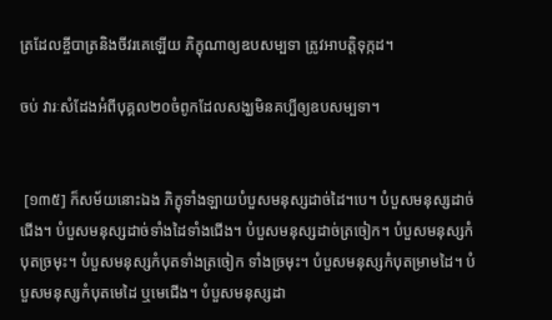ត្រដែលខ្ចីបាត្រនិងចីវរគេឡើយ ភិក្ខុណាឲ្យឧបសម្បទា ត្រូវអាបត្តិទុក្កដ។

ចប់ វារៈសំដែងអំពីបុគ្គល២០ចំពូកដែលសង្ឃមិនគប្បីឲ្យឧបសម្បទា។


 [១៣៥] ក៏សម័យនោះឯង ភិក្ខុទាំងឡាយបំបួសមនុស្សដាច់ដៃ។បេ។ បំបួសមនុស្សដាច់ជើង។ បំបួសមនុស្សដាច់ទាំងដៃទាំងជើង។ បំបួសមនុស្សដាច់ត្រចៀក។ បំបួសមនុស្សកំបុតច្រមុះ។ បំបួសមនុស្សកំបុតទាំងត្រចៀក ទាំងច្រមុះ។ បំបួសមនុស្សកំបុតម្រាមដៃ។ បំបួសមនុស្សកំបុតមេដៃ ឬមេជើង។ បំបួសមនុស្សដា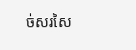ច់សរសៃ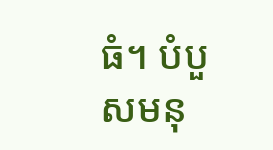ធំ។ បំបួសមនុ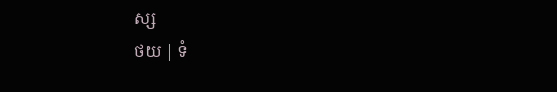ស្ស
ថយ | ទំ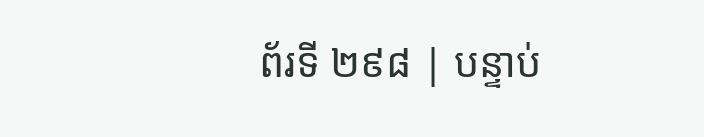ព័រទី ២៩៨ | បន្ទាប់